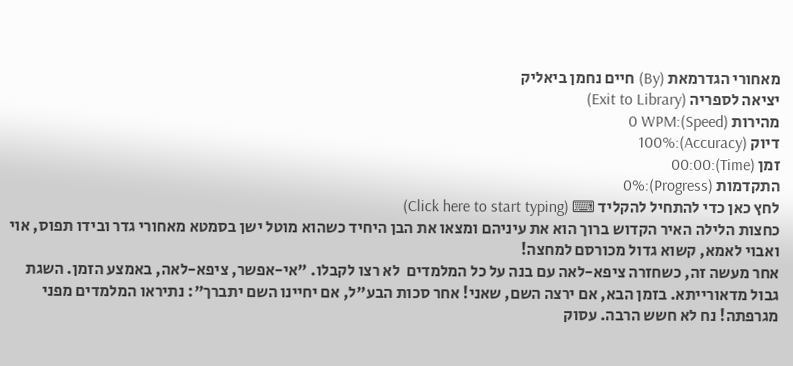מאחורי הגדרמאת (By) חיים נחמן ביאליק
יציאה לספריה (Exit to Library)
מהירות (Speed):0 WPM
דיוק (Accuracy):100%
זמן (Time):00:00
התקדמות (Progress):0%
לחץ כאן כדי להתחיל להקליד ⌨ (Click here to start typing)
כחצות הלילה האיר הקדוש ברוך הוא את עיניהם ומצאו את הבן היחיד כשהוא מוטל ישן בסמטא מאחורי גדר ובידו תפוס, אוי ואבוי לאמא, קשוא גדול מכורסם למחצה!
אחר מעשה זה, כשחזרה ציפא-לאה עם בנה על כל המלמדים  לא רצו לקבלו. "אי-אפשר, ציפא-לאה, באמצע הזמן. השגת גבול מדאורייתא. בזמן הבא, אם ירצה השם, שאני! אחר סכות הבע"ל, אם יחיינו השם יתברך": נתיראו המלמדים מפני מגרפתה! נח לא חשש הרבה. עסוק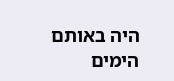היה באותם הימים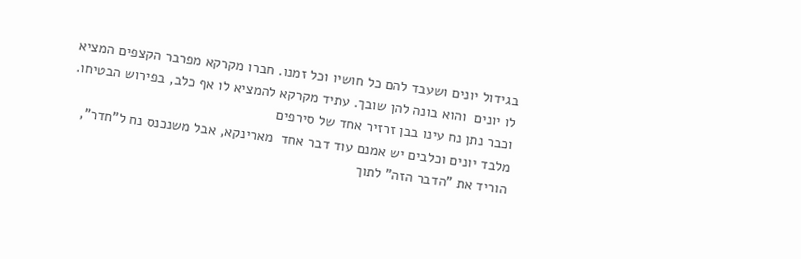בגידול יונים ושעבד להם כל חושיו וכל זמנו. חברו מקרקא מפרבר הקצפים המציא לו יונים  והוא בונה להן שובך. עתיד מקרקא להמציא לו אף כלב, בפירוש הבטיחו. וכבר נתן נח עינו בבן זרזיר אחד של סירפים
מלבד יונים וכלבים יש אמנם עוד דבר אחד  מארינקא, אבל משנכנס נח ל"חדר", הוריד את "הדבר הזה" לתוך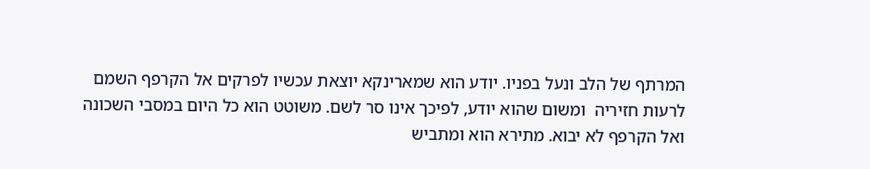המרתף של הלב ונעל בפניו. יודע הוא שמארינקא יוצאת עכשיו לפרקים אל הקרפף השמם לרעות חזיריה  ומשום שהוא יודע, לפיכך אינו סר לשם. משוטט הוא כל היום במסבי השכונה ואל הקרפף לא יבוא. מתירא הוא ומתביש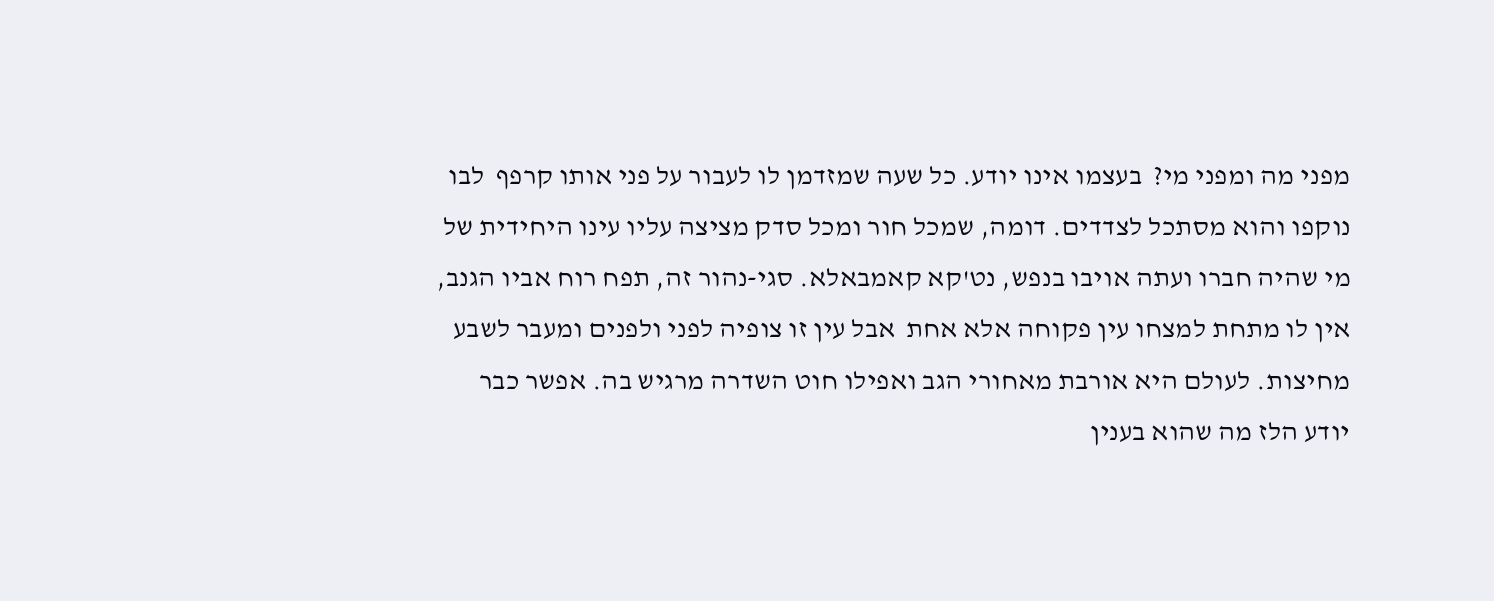מפני מה ומפני מי?  בעצמו אינו יודע. כל שעה שמזדמן לו לעבור על פני אותו קרפף  לבו נוקפו והוא מסתכל לצדדים. דומה, שמכל חור ומכל סדק מציצה עליו עינו היחידית של מי שהיה חברו ועתה אויבו בנפש, נט'קא קאמבאלא. סגי-נהור זה, תפח רוח אביו הגנב, אין לו מתחת למצחו עין פקוחה אלא אחת  אבל עין זו צופיה לפני ולפנים ומעבר לשבע מחיצות. לעולם היא אורבת מאחורי הגב ואפילו חוט השדרה מרגיש בה. אפשר כבר יודע הלז מה שהוא בענין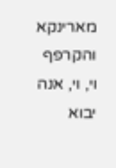מארינקא והקרפף  וי, וי, אנה יבוא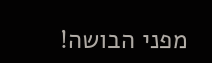מפני הבושה!